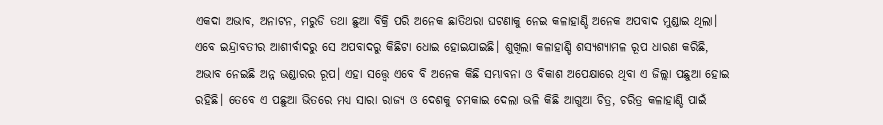ଏକଦା ଅଭାବ, ଅନାଟନ, ମରୁଡି ତଥା ଛୁଆ ବିକ୍ରି ପରି ଅନେକ ଛାତିଥରା ଘଟଣାକୁ ନେଇ କଳାହାଣ୍ଡି ଅନେକ ଅପବାଦ ମୁଣ୍ଡାଇ ଥିଲା। ଏବେ ଇନ୍ଦ୍ରାବତୀର ଆଶୀର୍ବାଦରୁ ସେ ଅପବାଦରୁ କିଛିଟା ଧୋଇ ହୋଇଯାଇଛି। ଶୁଖିଲା କଳାହାଣ୍ଡି ଶସ୍ୟଶ୍ୟାମଳ ରୂପ ଧାରଣ କରିଛି, ଅଭାବ ନେଇଛି ଅନ୍ନ ଭଣ୍ଡାରର ରୂପ। ଏହା ସତ୍ତ୍ବେ ଏବେ ବି ଅନେକ କିଛି ସମ୍ଭାବନା ଓ ବିକାଶ ଅପେକ୍ଷାରେ ଥିବା ଏ ଜିଲ୍ଲା ପଛୁଆ ହୋଇ ରହିଛି। ତେବେ ଏ ପଛୁଆ ଭିତରେ ମଧ୍ୟ ସାରା ରାଜ୍ୟ ଓ ଦେଶକୁ ଚମକାଇ ଦେଲା ଭଳି କିଛି ଆଗୁଆ ଚିତ୍ର, ଚରିତ୍ର କଳାହାଣ୍ଡି ପାଇଁ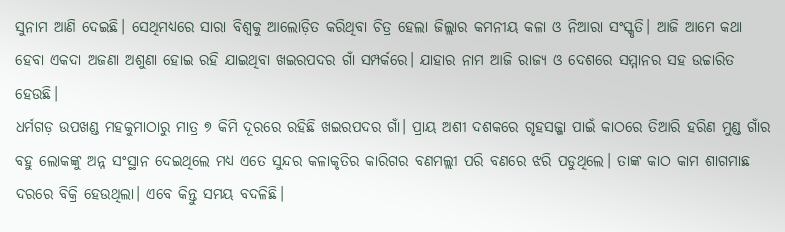ସୁନାମ ଆଣି ଦେଇଛି। ସେଥିମଧ୍ୟରେ ସାରା ବିଶ୍ବକୁ ଆଲୋଡ଼ିତ କରିଥିବା ଚିତ୍ର ହେଲା ଜିଲ୍ଲାର କମନୀୟ କଳା ଓ ନିଆରା ସଂସ୍କୃତି। ଆଜି ଆମେ କଥା ହେବା ଏକଦା ଅଜଣା ଅଶୁଣା ହୋଇ ରହି ଯାଇଥିବା ଖଇରପଦର ଗାଁ ସମ୍ପର୍କରେ। ଯାହାର ନାମ ଆଜି ରାଜ୍ୟ ଓ ଦେଶରେ ସମ୍ମାନର ସହ ଉଚ୍ଚାରିତ ହେଉଛି।
ଧର୍ମଗଡ଼ ଉପଖଣ୍ଡ ମହକୁମାଠାରୁ ମାତ୍ର ୭ କିମି ଦୂରରେ ରହିଛି ଖଇରପଦର ଗାଁ। ପ୍ରାୟ ଅଶୀ ଦଶକରେ ଗୃହସଜ୍ଜା ପାଇଁ କାଠରେ ତିଆରି ହରିଣ ମୁଣ୍ଡ ଗାଁର ବହୁ ଲୋକଙ୍କୁ ଅନ୍ନ ସଂସ୍ଥାନ ଦେଇଥିଲେ ମଧ୍ୟ ଏତେ ସୁନ୍ଦର କଳାକୃତିର କାରିଗର ବଣମଲ୍ଲୀ ପରି ବଣରେ ଝରି ପଡୁଥିଲେ। ତାଙ୍କ କାଠ କାମ ଶାଗମାଛ ଦରରେ ବିକ୍ରି ହେଉଥିଲା। ଏବେ କିନ୍ତୁ ସମୟ ବଦଳିଛି।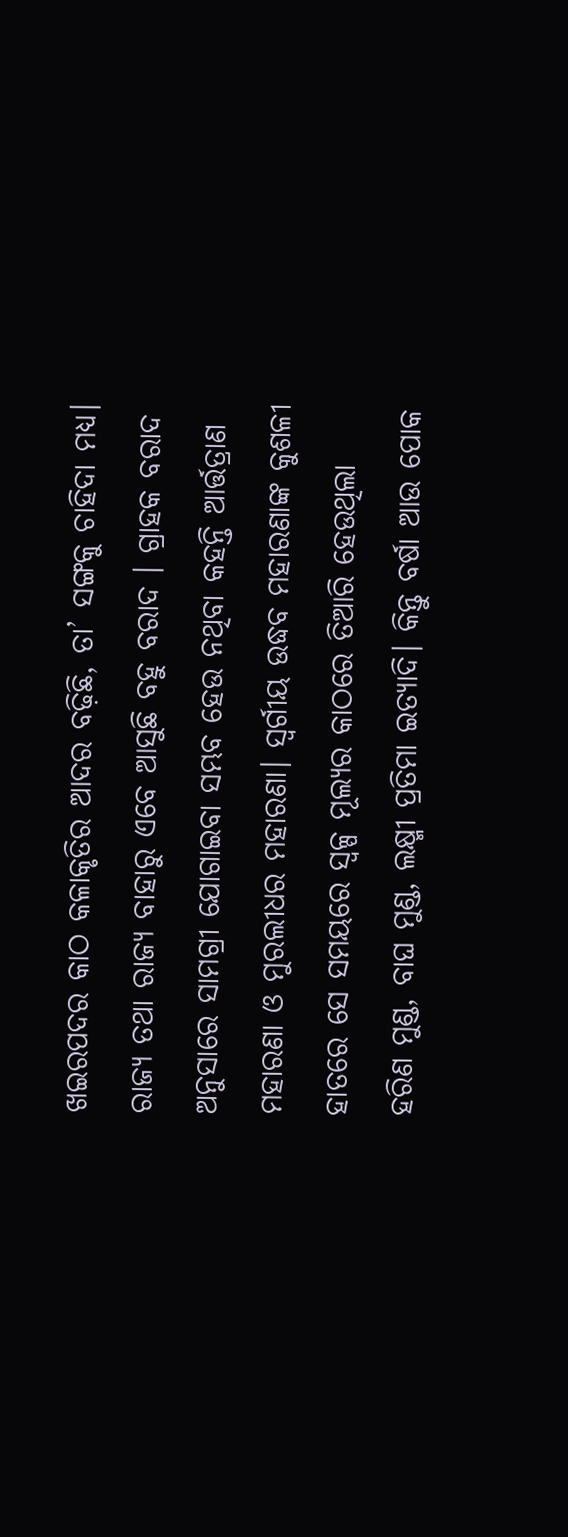ଖଇରପଦର କାଠ କଳାକୃତିର ଆଦର ବଢ଼ିଛି, ତା’ ସଙ୍ଗକୁ ଚାହିଦା ମଧ୍ୟ। ରାଜ୍ୟ ତଥା ରାଜ୍ୟ ବାହାରୁ ଏବେ ଆସୁଛି ବହୁ ବରାଦ । ଗ୍ରାହକ ବରାଦ ଅନୁସାରେ ସାମଗ୍ରୀ ଯୋଗାଇବା ସମ୍ଭବ ହେଉ ନଥିବା କହନ୍ତି ଆର୍ତ୍ତତ୍ରାଣ ମହାରଣା ଓ ମୁରଲୀଧର ମହାରଣା। ସ୍ବର୍ଗୀୟ ଉଦ୍ଧବ ମହାରଣାଙ୍କ କୁଶଳୀ ହାତରେ ସେ ସମୟରେ ସ୍ବଳ୍ପ ମୂଲ୍ୟର କାଠରେ ତିଆରି ହେଉଥିଲା ହରିଣ ମୁଣ୍ଡ, ବାଘ ମୁଣ୍ଡ, ଲକ୍ଷ୍ମୀ ପ୍ରତିମା ଇତ୍ୟାଦି। କିନ୍ତୁ ବର୍ଷା ଆଉ ପୋକ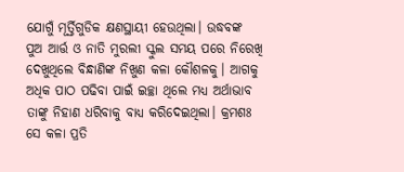ଯୋଗୁଁ ମୂର୍ତ୍ତିଗୁଡିକ କ୍ଷଣସ୍ଥାୟୀ ହେଉଥିଲା। ଉଦ୍ଧବଙ୍କ ପୁଅ ଆର୍ତ୍ତ ଓ ନାତି ମୁରଲୀ ସ୍କୁଲ ସମୟ ପରେ ନିରେଖି ଦେଖୁଥିଲେ ବିନ୍ଧାଣିଙ୍କ ନିଖୁଣ କଳା କୌଶଳକୁ। ଆଗକୁ ଅଧିକ ପାଠ ପଢିବା ପାଇଁ ଇଚ୍ଛା ଥିଲେ ମଧ୍ୟ ଅର୍ଥାଭାବ ତାଙ୍କୁ ନିହାଣ ଧରିବାକୁ ବାଧ୍ୟ କରିଦେଇଥିଲା। କ୍ରମଶଃ ସେ କଳା ପ୍ରତି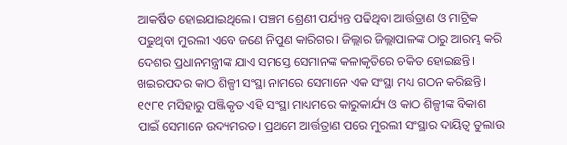ଆକର୍ଷିତ ହୋଇଯାଇଥିଲେ। ପଞ୍ଚମ ଶ୍ରେଣୀ ପର୍ଯ୍ୟନ୍ତ ପଢିଥିବା ଆର୍ତ୍ତତ୍ରାଣ ଓ ମାଟ୍ରିକ ପଢୁଥିବା ମୁରଲୀ ଏବେ ଜଣେ ନିପୁଣ କାରିଗର। ଜିଲ୍ଲାର ଜିଲ୍ଲାପାଳଙ୍କ ଠାରୁ ଆରମ୍ଭ କରି ଦେଶର ପ୍ରଧାନମନ୍ତ୍ରୀଙ୍କ ଯାଏ ସମସ୍ତେ ସେମାନଙ୍କ କଳାକୃତିରେ ଚକିତ ହୋଇଛନ୍ତି।
ଖଇରପଦର କାଠ ଶିଳ୍ପୀ ସଂସ୍ଥା ନାମରେ ସେମାନେ ଏକ ସଂସ୍ଥା ମଧ୍ୟ ଗଠନ କରିଛନ୍ତି। ୧୯୮୧ ମସିହାରୁ ପଞ୍ଜିକୃତ ଏହି ସଂସ୍ଥା ମାଧ୍ୟମରେ କାରୁକାର୍ଯ୍ୟ ଓ କାଠ ଶିଳ୍ପୀଙ୍କ ବିକାଶ ପାଇଁ ସେମାନେ ଉଦ୍ୟମରତ। ପ୍ରଥମେ ଆର୍ତ୍ତତ୍ରାଣ ପରେ ମୁରଲୀ ସଂସ୍ଥାର ଦାୟିତ୍ୱ ତୁଲାଉ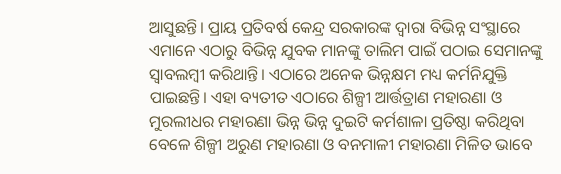ଆସୁଛନ୍ତି। ପ୍ରାୟ ପ୍ରତିବର୍ଷ କେନ୍ଦ୍ର ସରକାରଙ୍କ ଦ୍ବାରା ବିଭିନ୍ନ ସଂସ୍ଥାରେ ଏମାନେ ଏଠାରୁ ବିଭିନ୍ନ ଯୁବକ ମାନଙ୍କୁ ତାଲିମ ପାଇଁ ପଠାଇ ସେମାନଙ୍କୁ ସ୍ବାବଲମ୍ବୀ କରିଥାନ୍ତି। ଏଠାରେ ଅନେକ ଭିନ୍ନକ୍ଷମ ମଧ୍ୟ କର୍ମନିଯୁକ୍ତି ପାଇଛନ୍ତି। ଏହା ବ୍ୟତୀତ ଏଠାରେ ଶିଳ୍ପୀ ଆର୍ତ୍ତତ୍ରାଣ ମହାରଣା ଓ ମୁରଲୀଧର ମହାରଣା ଭିନ୍ନ ଭିନ୍ନ ଦୁଇଟି କର୍ମଶାଳା ପ୍ରତିଷ୍ଠା କରିଥିବା ବେଳେ ଶିଳ୍ପୀ ଅରୁଣ ମହାରଣା ଓ ବନମାଳୀ ମହାରଣା ମିଳିତ ଭାବେ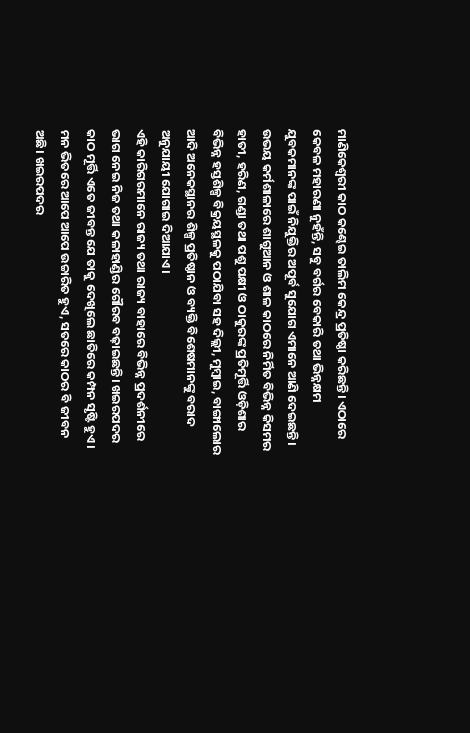ମାଣିକେଶ୍ଵରୀ କାଠ କଣ୍ଢେଇ ତାଲିମ କେନ୍ଦ୍ର ପ୍ରତିଷ୍ଠା କରିଛନ୍ତି। ଏଠାରେ କେବଳ ମହାରଣା ନୁହଁନ୍ତି, ସବୁ ବର୍ଗର ବେକାରି ତଥା ଭିନ୍ନକ୍ଷମ ଯୁବକମାନଙ୍କ ପାଇଁ ନିଯୁକ୍ତିର ଅପୂର୍ବ ସୁଯୋଗ ଏମାନେ ଆଣି ଦେଇଛନ୍ତି। ଉଭୟ କର୍ମଶାଳାରେ ଶାଗୁଆନ ଓ ଶାଳ କାଠରେ ନିର୍ମିତ ବିଭିନ୍ନ କିସମର ହାତୀ, ହରିଣ, ଗଣ୍ଡା ତଥା ପଶୁ ପକ୍ଷୀ ଓ ଠାକୁରଙ୍କ ପ୍ରତିମୂର୍ତ୍ତି ଓଡ଼ିଶାର ବିଭିନ୍ନ ହସ୍ତଶିଳ୍ପ ବିକ୍ରୟସ୍ଥଳକୁ ପଠାଯିବା ସହ ଦିଲ୍ଲୀ, ମୁମ୍ବାଇ, ବାଙ୍ଗାଲୋର ଆଦି ଅନେକସ୍ଥାନର ଶିଳ୍ପ ପ୍ରତିଷ୍ଠାନ ଓ ବ୍ୟକ୍ତି ବିଶେଷମାନଙ୍କୁ ବରାଦ ଅନୁଯାୟୀ ଯୋଗାଇ ଦିଆଯାଏ।
ଏହି କାରିଗରମାନେ ରାଜ୍ୟ ତଥା ରାଜ୍ୟ ବାହାରେ ବିଭିନ୍ନ ପ୍ରଦର୍ଶନୀରେ ଭାଗ ନେଇ ନିଜ ତଥା କଳାହାଣ୍ଡିର ଗୌରବ ବଢ଼ାଇଛନ୍ତି। ଖଇରପଦର କାଠ ମୂର୍ତ୍ତି ଏତେ ଜୀବନ୍ତ ଯେ ତାକୁ ଦେଖିଲେ ଛାତିରେ କମ୍ପନ ସୃଷ୍ଟି ହୁଏ। ମନ ଭିତରେ ଆପେ ଆପେ ଉଚ୍ଚାରିତ ହୁଏ, ସତରେ କାଠର ବି ଜୀବନ ଅଛି। ଖଇରପଦର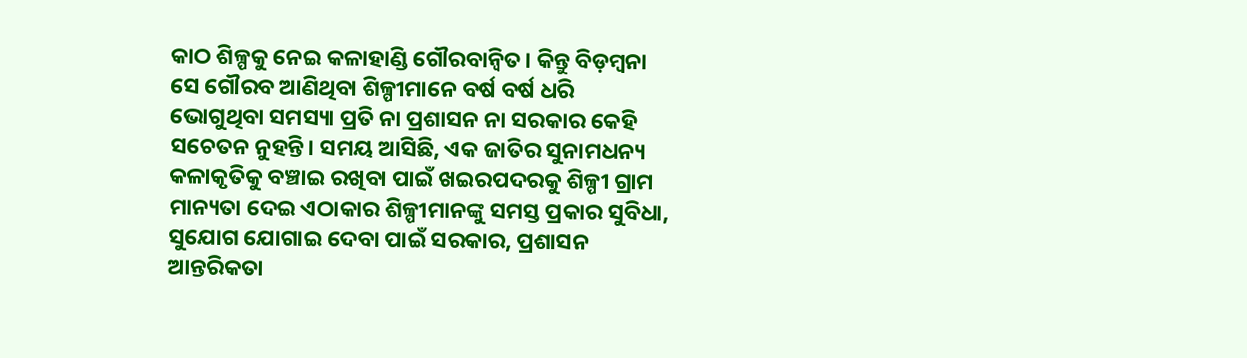କାଠ ଶିଳ୍ପକୁ ନେଇ କଳାହାଣ୍ଡି ଗୌରବାନ୍ବିତ। କିନ୍ତୁ ବିଡ଼ମ୍ବନା ସେ ଗୌରବ ଆଣିଥିବା ଶିଳ୍ପୀମାନେ ବର୍ଷ ବର୍ଷ ଧରି ଭୋଗୁଥିବା ସମସ୍ୟା ପ୍ରତି ନା ପ୍ରଶାସନ ନା ସରକାର କେହି ସଚେତନ ନୁହନ୍ତି। ସମୟ ଆସିଛି, ଏକ ଜାତିର ସୁନାମଧନ୍ୟ କଳାକୃତିକୁ ବଞ୍ଚାଇ ରଖିବା ପାଇଁ ଖଇରପଦରକୁ ଶିଳ୍ପୀ ଗ୍ରାମ ମାନ୍ୟତା ଦେଇ ଏଠାକାର ଶିଳ୍ପୀମାନଙ୍କୁ ସମସ୍ତ ପ୍ରକାର ସୁବିଧା, ସୁଯୋଗ ଯୋଗାଇ ଦେବା ପାଇଁ ସରକାର, ପ୍ରଶାସନ ଆନ୍ତରିକତା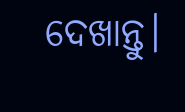ଦେଖାନ୍ତୁ।